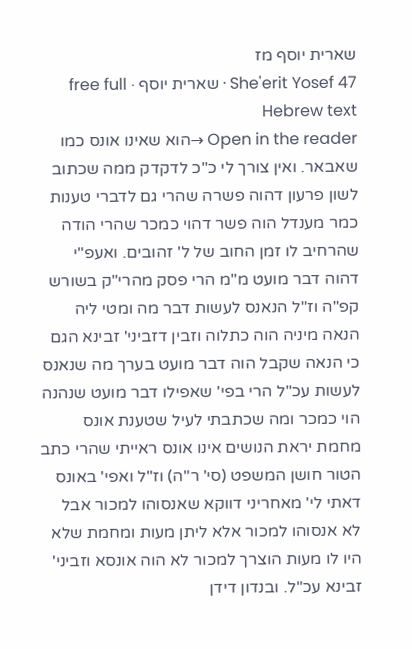שארית יוסף מז
She'erit Yosef 47 · שארית יוסף · free full Hebrew text
Open in the reader →הוא שאינו אונס כמו שאבאר. ואין צורך לי כ"כ לדקדק ממה שכתוב לשון פרעון דהוה פשרה שהרי גם לדברי טענות כמר מענדל הוה פשר דהוי כמכר שהרי הודה שהרחיב לו זמן החוב של ל' זהובים. ואעפ"י דהוה דבר מועט מ"מ הרי פסק מהרי"ק בשורש קפ"ה וז"ל הנאנס לעשות דבר מה ומטי ליה הנאה מיניה הוה כתלוה וזבין דזביני' זבינא הגם כי הנאה שקבל הוה דבר מועט בערך מה שנאנס לעשות עכ"ל הרי בפי' שאפילו דבר מועט שנהנה הוי כמכר ומה שכתבתי לעיל שטענת אונס מחמת יראת הנושים אינו אונס ראייתי שהרי כתב הטור חושן המשפט (סי' ר"ה) וז"ל ואפי' באונס דאתי לי' מאחריני דווקא שאנסוהו למכור אבל לא אנסוהו למכור אלא ליתן מעות ומחמת שלא היו לו מעות הוצרך למכור לא הוה אונסא וזביני' זבינא עכ"ל. ובנדון דידן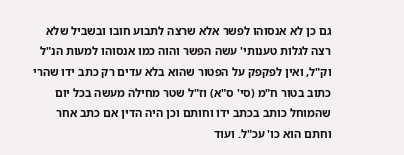גם כן לא אנסוהו לפשר אלא שרצה לתבוע חובו ובשביל שלא רצה לגלות טענותי' עשה הפשר והוה כמו אנסוהו למעות הנ"ל וק"ל, ואין לפקפק על הפטור שהוא בלא עדים רק כתב ידו שהרי כתוב בטור ח"מ (סי' ס"א) וז"ל שטר מחילה מעשה בכל יום שהמוחל כותב בכתב ידו וחותם וכן היה הדין אם כתב אחר וחתם הוא כו' עכ"ל. ועוד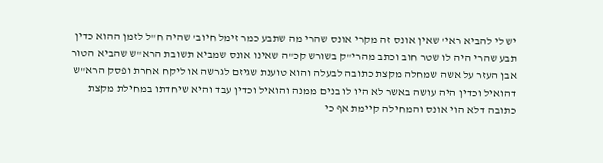יש לי להביא ראי' שאין אונס זה מקרי אונס שהרי מה שתבע כמר זימל חיוב' שהיה ח"ל לזמן ההוא כדין תבע שהרי היה לו שטר חוב וכתב מהרי"ק בשורש קכ"ה שאינו אונס שמביא תשובת הרא"ש שהביא הטור אבן העזר על אשה שמחלה מקצת כתובה לבעלה והוא טוענת שגיזם לגרשה או ליקח אחרת ופסק הרא"ש דהואיל וכדין היה עושה באשר לא היו לו בנים ממנה והואיל וכדין עבד והיא שיחדתו במחילת מקצת כתובה דלא הוי אונס והמחילה קיימת אף כי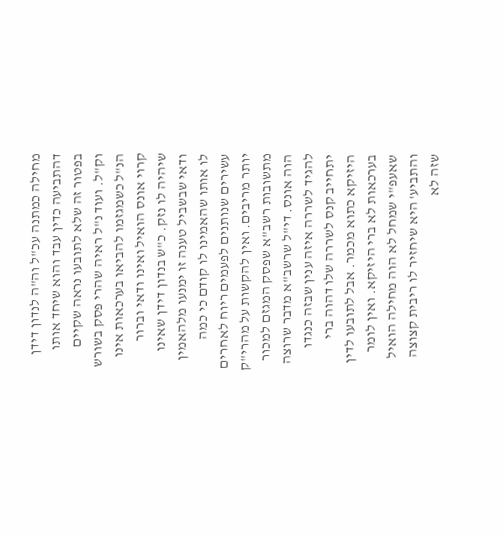מחילה כמתנה עכ"ל וה"ה לנדון דידן דהתביעה כדין עבד והוא שיחד אותו בפטור זה שלא לתובעו נראה שקיים וק"ל. ועוד נ"ל ראיה שהרי פסק בשורש הנ"ל כשמגזמו להביאו בערכאות אינו קרוי אונס הואיל ואינו ודאי וברור שיהיה לו נזק. כ"ש בנדון דידן שאינו ודאי שבשביל טענה זו ימנעו מלהאמין לו אותו שהאמינו לו קודם כי כמה עשירים שנותנים לפעמים ריוח לאחרים יותר מריבים. ואין להקשות על מהרי"ק מתשובות רשב"א שפסק המגזם למכור הוה אונס. די"ל שרשב"א מדבר שרוצה להגיד לשררה איזה ענין שבזה כנגדו יתחייב קנס לשררה שלו דהוה ברי היזיקא כתוא מכמר. אבל לתובעו לדין בערכאות לא ברי היזיקא. ואין לומר שאעפ"י שמחל לא הוה מחילה הואיל והתביע' היא שיחזיר לו ריבית קצוצה שזה לא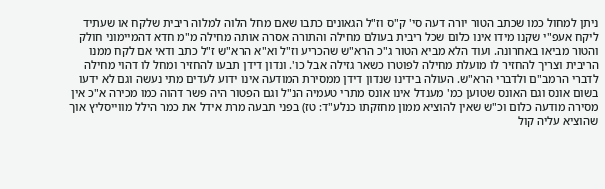ניתן למחול כמו שכתב הטור יורה דעה סי' ק"ס וז"ל הגאונים כתבו שאם מחל הלוה למלוה ריבית שלקח או שעתיד ליקח אעפ"י שקנו מידו אינו כלום שכל ריבית בעולם מחילה והתורה אסרה אותה מחילה מ"מ חדא דהמיימוני חולק והטור מביאו באחרונה. ועוד הלא מביא הטור ג"כ הרא"ש שהכריע וז"ל וא"א הרא"ש ז"ל כתב ודאי אם לקח ממנו הריבית וצריך להחזיר לו מועלת מחילה לפוטרו כשאר גזילה אבל כו'. ונדון דידן תבעו להחזיר ומחל לו דהוי מחילה לדברי הרמב"ם ולדברי הרא"ש. העולה בידינו שנדון דידן ממסירת המודעה אינו ידוע לעדים מתי נעשה וגם לא ידעו בשום אונס וגם האונס שטוען כמ' מענדל אינו אונס מתרי טעמיה הנ"ל וגם הפטור היה פשר דהוה כמו מכירה א"כ אין מסירה מודעה כלום וכ"ש שאין להוציא ממון מחזקתו כנלע"ד: טז) בפני תבעה מרת אידל את כמר הילל מווייסליץ אוך שהוציא עליה קול